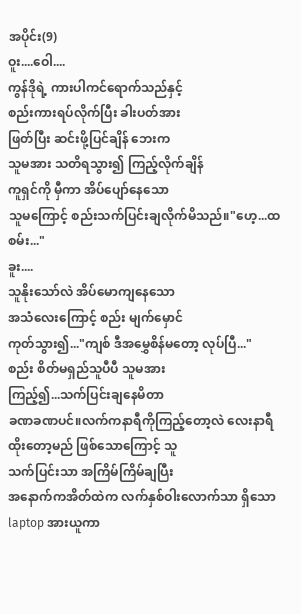အပိုင်း(9)
ဝူး....ဝေါ....
ကွန်ဒိုရဲ့ ကားပါကင်ရောက်သည်နှင့်
စည်းကားရပ်လိုက်ပြီး ခါးပတ်အား
ဖြတ်ပြီး ဆင်းဖို့ပြင်ချိန် ဘေးက
သူမအား သတိရသွား၍ ကြည့်လိုက်ချိန်
ကူရှင်ကို မှီကာ အိပ်ပျော်နေသော
သူမကြောင့် စည်းသက်ပြင်းချလိုက်မိသည်။"ဟေ့...ထစမ်း..."
ခူး....
သူနိုးသော်လဲ အိပ်မောကျနေသော
အသံလေးကြောင့် စည်း မျက်မှောင်
ကုတ်သွား၍..."ကျစ် ဒီအမွှေစိန်မတော့ လုပ်ပြီ..."
စည်း စိတ်မရှည်သူပီပီ သူမအား
ကြည့်၍...သက်ပြင်းချနေမိတာ
ခဏခဏပင်။လက်ကနာရီကိုကြည့်တော့လဲ လေးနာရီ
ထိုးတော့မည် ဖြစ်သောကြောင့် သူ
သက်ပြင်းသာ အကြိမ်ကြိမ်ချပြီး
အနောက်ကအိတ်ထဲက လက်နှစ်ဝါးလောက်သာ ရှိသော laptop အားယူကာ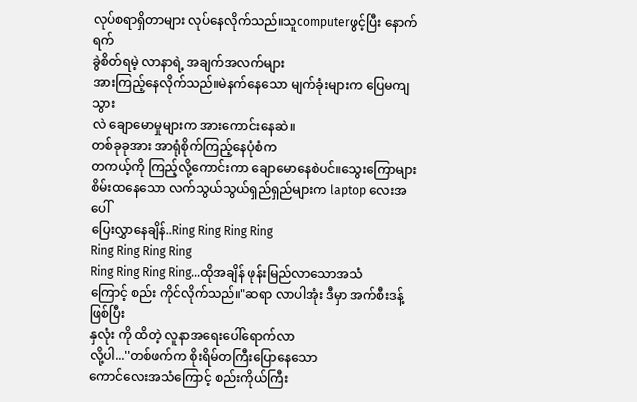လုပ်စရာရှိတာများ လုပ်နေလိုက်သည်။သူcomputerဖွင့်ပြီး နောက်ရက်
ခွဲစိတ်ရမဲ့ လာနာရဲ့ အချက်အလက်များ
အားကြည့်နေလိုက်သည်။မဲနက်နေသော မျက်ခုံးများက ပြေမကျသွား
လဲ ချောမောမှုများက အားကောင်းနေဆဲ။
တစ်ခုခုအား အာရုံစိုက်ကြည့်နေပုံစံက
တကယ့်ကို ကြည့်လို့ကောင်းကာ ချောမောနေစဲပင်။သွေးကြောများစိမ်းထနေသော လက်သွယ်သွယ်ရှည်ရှည်များက laptop လေးအပေါ်
ပြေးလွှာနေချိန်..Ring Ring Ring Ring
Ring Ring Ring Ring
Ring Ring Ring Ring...ထိုအချိန် ဖုန်းမြည်လာသောအသံ
ကြောင့် စည်း ကိုင်လိုက်သည်။"ဆရာ လာပါအုံး ဒီမှာ အက်စီးဒန့်ဖြစ်ပြီး
နှလုံး ကို ထိတဲ့ လူနာအရေးပေါ်ရောက်လာ
လို့ပါ...''တစ်ဖက်က စိုးရိမ်တကြီးပြောနေသော
ကောင်လေးအသံကြောင့် စည်းကိုယ်ကြီး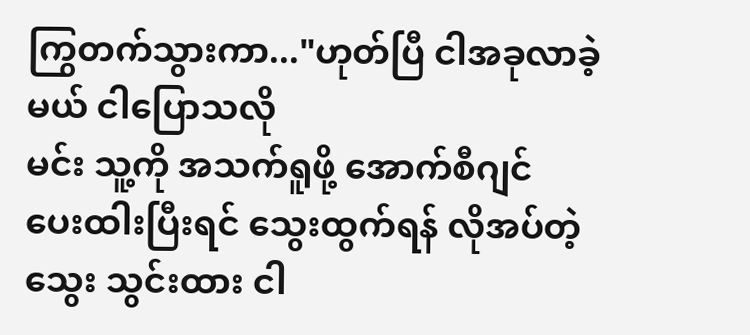ကြွတက်သွားကာ..."ဟုတ်ပြီ ငါအခုလာခဲ့မယ် ငါပြောသလို
မင်း သူ့ကို အသက်ရူဖို့ အောက်စီဂျင်
ပေးထါးပြီးရင် သွေးထွက်ရန် လိုအပ်တဲ့
သွေး သွင်းထား ငါ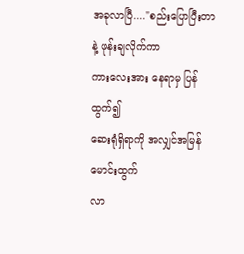အခုလာပြီ...."စည်းပြောပြီးတာနဲ့ ဖုန်းချလိုက်ကာ
ကားလေးအား နေရာမှ ပြန်ထွက်၍
ဆေးရုံရှိရာကို အလျှင်အမြန် မောင်းထွက်
လာ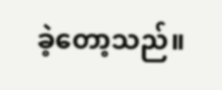ခဲ့တော့သည်။